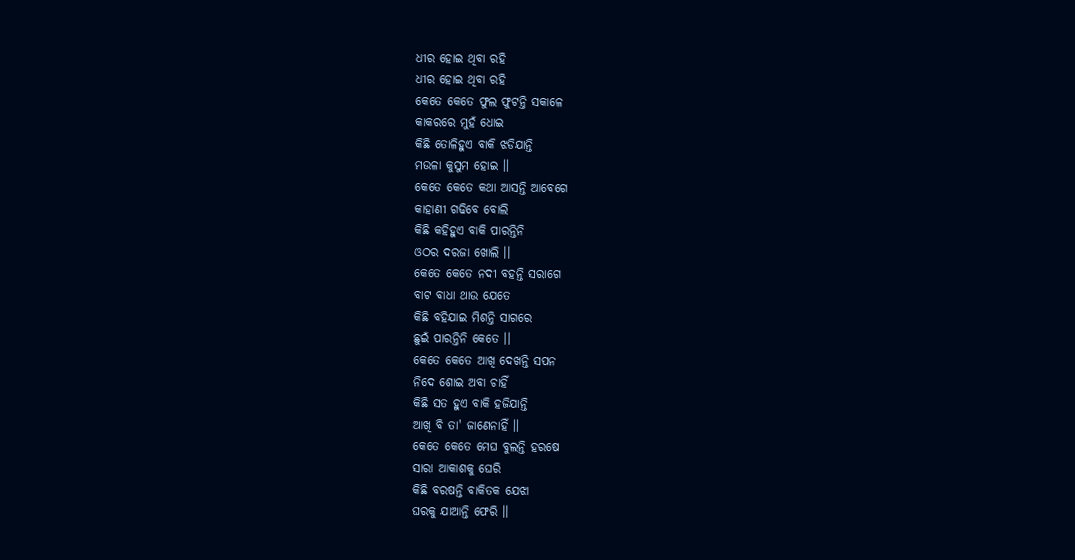ଧୀର ହୋଇ ଥିବା ରହି
ଧୀର ହୋଇ ଥିବା ରହି
କେତେ କେତେ ଫୁଲ ଫୁଟନ୍ତି ସକାଳେ
କାକରରେ ମୁହଁ ଧୋଇ
କିଛି ତୋଳିହୁଏ ବାକି ଝଡିଯାନ୍ତି
ମଉଳା କୁସୁମ ହୋଇ ।।
କେତେ କେତେ କଥା ଆସନ୍ତି ଆବେଗେ
କାହାଣୀ ଗଢିବେ ବୋଲି
କିଛି କହିହୁଏ ବାକି ପାରନ୍ତିନି
ଓଠର ଦରଜା ଖୋଲି ।।
କେତେ କେତେ ନଦୀ ବହନ୍ତି ସରାଗେ
ବାଟ ବାଧା ଥାଉ ଯେତେ
କିଛି ବହିଯାଇ ମିଶନ୍ତି ସାଗରେ
ଛୁଇଁ ପାରନ୍ତିନି କେତେ ।।
କେତେ କେତେ ଆଖି ଦେଖନ୍ତି ସପନ
ନିଦେ ଶୋଇ ଅବା ଚାହିଁ
କିଛି ସତ ହୁଏ ବାକି ହଜିଯାନ୍ତି
ଆଖି ବି ତା' ଜାଣେନାହିଁ ।।
କେତେ କେତେ ମେଘ ବୁଲନ୍ତି ହରଷେ
ସାରା ଆକାଶକୁ ଘେରି
କିଛି ବରଷନ୍ତି ବାକିତକ ଯେଝା
ଘରକୁ ଯାଆନ୍ତି ଫେରି ।।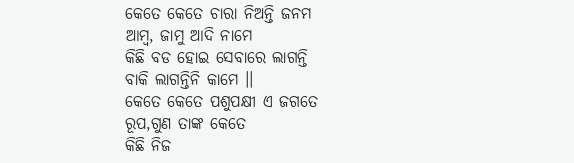କେତେ କେତେ ଚାରା ନିଅନ୍ତି ଜନମ
ଆମ୍ବ, ଜାମୁ ଆଦି ନାମେ
କିଛି ବଡ ହୋଇ ସେବାରେ ଲାଗନ୍ତି
ବାକି ଲାଗନ୍ତିନି କାମେ ।।
କେତେ କେତେ ପଶୁପକ୍ଷୀ ଏ ଜଗତେ
ରୂପ,ଗୁଣ ତାଙ୍କ କେତେ
କିଛି ନିଜ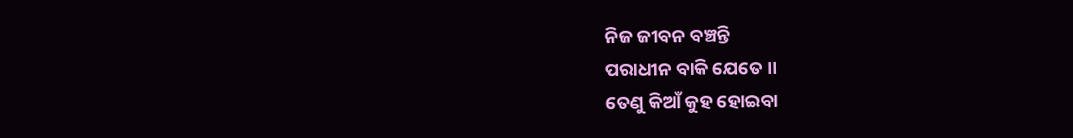ନିଜ ଜୀବନ ବଞ୍ଚନ୍ତି
ପରାଧୀନ ବାକି ଯେତେ ।।
ତେଣୁ କିଆଁ କୁହ ହୋଇବା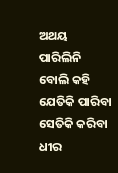ଅଥୟ
ପାରିଲିନି ବୋଲି କହି
ଯେତିକି ପାରିବା ସେତିକି କରିବା
ଧୀର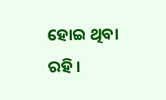ହୋଇ ଥିବା ରହି ।